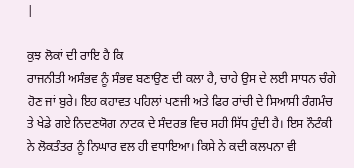|

ਕੁਝ ਲੋਕਾਂ ਦੀ ਰਾਇ ਹੈ ਕਿ
ਰਾਜਨੀਤੀ ਅਸੰਭਵ ਨੂੰ ਸੰਭਵ ਬਣਾਉਣ ਦੀ ਕਲਾ ਹੈ, ਚਾਹੇ ਉਸ ਦੇ ਲਈ ਸਾਧਨ ਚੰਗੇ
ਹੋਣ ਜਾਂ ਬੁਰੇ। ਇਹ ਕਹਾਵਤ ਪਹਿਲਾਂ ਪਣਜੀ ਅਤੇ ਫਿਰ ਰਾਂਚੀ ਦੇ ਸਿਆਸੀ ਰੰਗਮੰਚ
ਤੇ ਖੇਡੇ ਗਏ ਨਿਦਣਯੋਗ ਨਾਟਕ ਦੇ ਸੰਦਰਭ ਵਿਚ ਸਹੀ ਸਿੱਧ ਹੁੰਦੀ ਹੈ। ਇਸ ਨੌਟੰਕੀ
ਨੇ ਲੋਕਤੰਤਰ ਨੂੰ ਨਿਘਾਰ ਵਲ ਹੀ ਵਧਾਇਆ। ਕਿਸੇ ਨੇ ਕਦੀ ਕਲਪਨਾ ਵੀ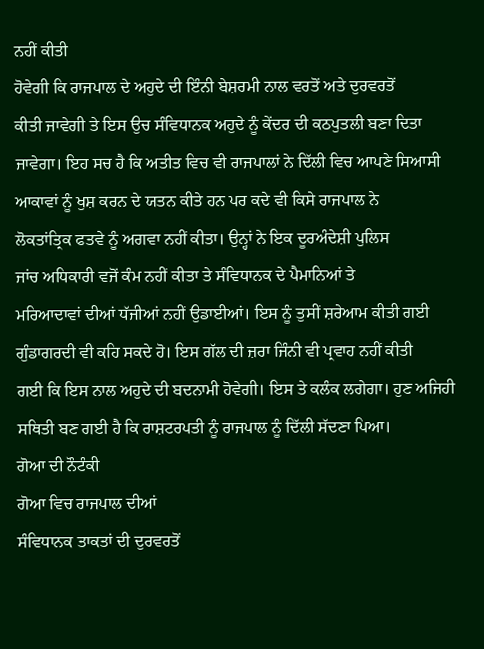ਨਹੀਂ ਕੀਤੀ
ਹੋਵੇਗੀ ਕਿ ਰਾਜਪਾਲ ਦੇ ਅਹੁਦੇ ਦੀ ਇੰਨੀ ਬੇਸ਼ਰਮੀ ਨਾਲ ਵਰਤੋਂ ਅਤੇ ਦੁਰਵਰਤੋਂ
ਕੀਤੀ ਜਾਵੇਗੀ ਤੇ ਇਸ ਉਚ ਸੰਵਿਧਾਨਕ ਅਹੁਦੇ ਨੂੰ ਕੇਂਦਰ ਦੀ ਕਠਪੁਤਲੀ ਬਣਾ ਦਿਤਾ
ਜਾਵੇਗਾ। ਇਹ ਸਚ ਹੈ ਕਿ ਅਤੀਤ ਵਿਚ ਵੀ ਰਾਜਪਾਲਾਂ ਨੇ ਦਿੱਲੀ ਵਿਚ ਆਪਣੇ ਸਿਆਸੀ
ਆਕਾਵਾਂ ਨੂੰ ਖੁਸ਼ ਕਰਨ ਦੇ ਯਤਨ ਕੀਤੇ ਹਨ ਪਰ ਕਦੇ ਵੀ ਕਿਸੇ ਰਾਜਪਾਲ ਨੇ
ਲੋਕਤਾਂਤ੍ਰਿਕ ਫਤਵੇ ਨੂੰ ਅਗਵਾ ਨਹੀਂ ਕੀਤਾ। ਉਨ੍ਹਾਂ ਨੇ ਇਕ ਦੂਰਅੰਦੇਸ਼ੀ ਪੁਲਿਸ
ਜਾਂਚ ਅਧਿਕਾਰੀ ਵਜੋਂ ਕੰਮ ਨਹੀਂ ਕੀਤਾ ਤੇ ਸੰਵਿਧਾਨਕ ਦੇ ਪੈਮਾਨਿਆਂ ਤੇ
ਮਰਿਆਦਾਵਾਂ ਦੀਆਂ ਧੱਜੀਆਂ ਨਹੀਂ ਉਡਾਈਆਂ। ਇਸ ਨੂੰ ਤੁਸੀਂ ਸ਼ਰੇਆਮ ਕੀਤੀ ਗਈ
ਗੁੰਡਾਗਰਦੀ ਵੀ ਕਹਿ ਸਕਦੇ ਹੋ। ਇਸ ਗੱਲ ਦੀ ਜ਼ਰਾ ਜਿੰਨੀ ਵੀ ਪ੍ਰਵਾਹ ਨਹੀਂ ਕੀਤੀ
ਗਈ ਕਿ ਇਸ ਨਾਲ ਅਹੁਦੇ ਦੀ ਬਦਨਾਮੀ ਹੋਵੇਗੀ। ਇਸ ਤੇ ਕਲੰਕ ਲਗੇਗਾ। ਹੁਣ ਅਜਿਹੀ
ਸਥਿਤੀ ਬਣ ਗਈ ਹੈ ਕਿ ਰਾਸ਼ਟਰਪਤੀ ਨੂੰ ਰਾਜਪਾਲ ਨੂੰ ਦਿੱਲੀ ਸੱਦਣਾ ਪਿਆ।
ਗੋਆ ਦੀ ਨੌਟੰਕੀ
ਗੋਆ ਵਿਚ ਰਾਜਪਾਲ ਦੀਆਂ
ਸੰਵਿਧਾਨਕ ਤਾਕਤਾਂ ਦੀ ਦੁਰਵਰਤੋਂ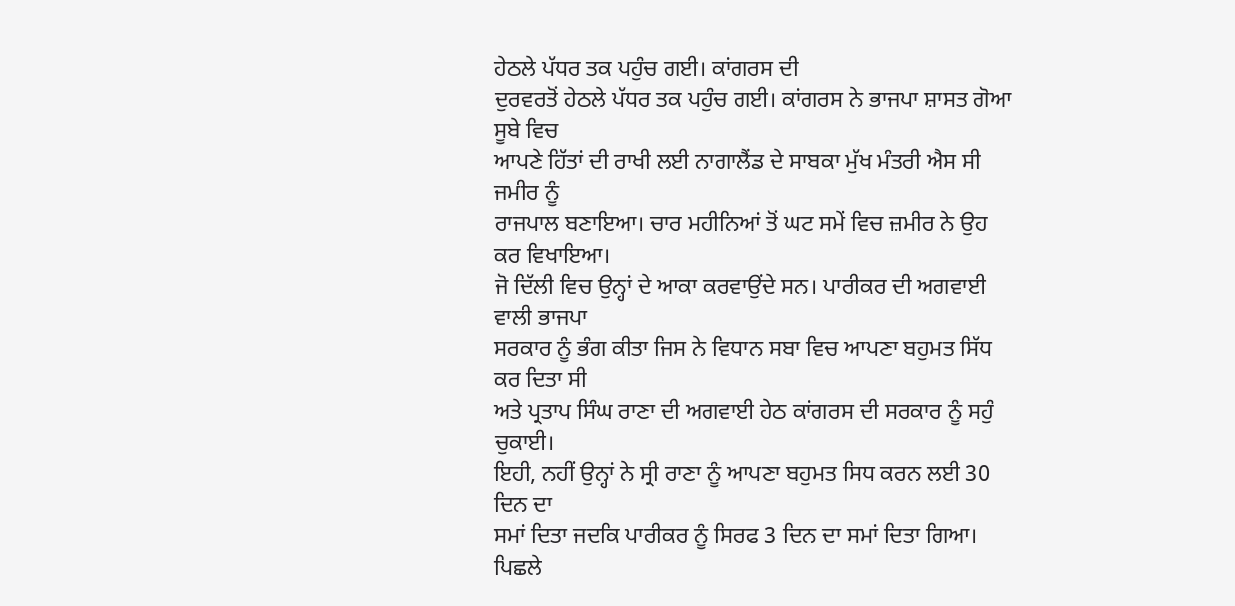ਹੇਠਲੇ ਪੱਧਰ ਤਕ ਪਹੁੰਚ ਗਈ। ਕਾਂਗਰਸ ਦੀ
ਦੁਰਵਰਤੋਂ ਹੇਠਲੇ ਪੱਧਰ ਤਕ ਪਹੁੰਚ ਗਈ। ਕਾਂਗਰਸ ਨੇ ਭਾਜਪਾ ਸ਼ਾਸਤ ਗੋਆ ਸੂਬੇ ਵਿਚ
ਆਪਣੇ ਹਿੱਤਾਂ ਦੀ ਰਾਖੀ ਲਈ ਨਾਗਾਲੈਂਡ ਦੇ ਸਾਬਕਾ ਮੁੱਖ ਮੰਤਰੀ ਐਸ ਸੀ ਜਮੀਰ ਨੂੰ
ਰਾਜਪਾਲ ਬਣਾਇਆ। ਚਾਰ ਮਹੀਨਿਆਂ ਤੋਂ ਘਟ ਸਮੇਂ ਵਿਚ ਜ਼ਮੀਰ ਨੇ ਉਹ ਕਰ ਵਿਖਾਇਆ।
ਜੋ ਦਿੱਲੀ ਵਿਚ ਉਨ੍ਹਾਂ ਦੇ ਆਕਾ ਕਰਵਾਉਂਦੇ ਸਨ। ਪਾਰੀਕਰ ਦੀ ਅਗਵਾਈ ਵਾਲੀ ਭਾਜਪਾ
ਸਰਕਾਰ ਨੂੰ ਭੰਗ ਕੀਤਾ ਜਿਸ ਨੇ ਵਿਧਾਨ ਸਬਾ ਵਿਚ ਆਪਣਾ ਬਹੁਮਤ ਸਿੱਧ ਕਰ ਦਿਤਾ ਸੀ
ਅਤੇ ਪ੍ਰਤਾਪ ਸਿੰਘ ਰਾਣਾ ਦੀ ਅਗਵਾਈ ਹੇਠ ਕਾਂਗਰਸ ਦੀ ਸਰਕਾਰ ਨੂੰ ਸਹੁੰ ਚੁਕਾਈ।
ਇਹੀ, ਨਹੀਂ ਉਨ੍ਹਾਂ ਨੇ ਸ੍ਰੀ ਰਾਣਾ ਨੂੰ ਆਪਣਾ ਬਹੁਮਤ ਸਿਧ ਕਰਨ ਲਈ 30 ਦਿਨ ਦਾ
ਸਮਾਂ ਦਿਤਾ ਜਦਕਿ ਪਾਰੀਕਰ ਨੂੰ ਸਿਰਫ 3 ਦਿਨ ਦਾ ਸਮਾਂ ਦਿਤਾ ਗਿਆ। ਪਿਛਲੇ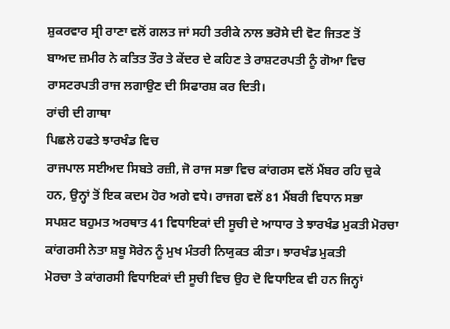ਸ਼ੁਕਰਵਾਰ ਸ੍ਰੀ ਰਾਣਾ ਵਲੋਂ ਗਲਤ ਜਾਂ ਸਹੀ ਤਰੀਕੇ ਨਾਲ ਭਰੋਸੇ ਦੀ ਵੋਟ ਜਿਤਣ ਤੋਂ
ਬਾਅਦ ਜ਼ਮੀਰ ਨੇ ਕਤਿਤ ਤੌਰ ਤੇ ਕੇਂਦਰ ਦੇ ਕਹਿਣ ਤੇ ਰਾਸ਼ਟਰਪਤੀ ਨੂੰ ਗੋਆ ਵਿਚ
ਰਾਸਟਰਪਤੀ ਰਾਜ ਲਗਾਉਣ ਦੀ ਸਿਫਾਰਸ਼ ਕਰ ਦਿਤੀ।
ਰਾਂਚੀ ਦੀ ਗਾਥਾ
ਪਿਛਲੇ ਹਫਤੇ ਝਾਰਖੰਡ ਵਿਚ
ਰਾਜਪਾਲ ਸਈਅਦ ਸਿਬਤੇ ਰਜ਼ੀ, ਜੋ ਰਾਜ ਸਭਾ ਵਿਚ ਕਾਂਗਰਸ ਵਲੋਂ ਮੈਂਬਰ ਰਹਿ ਚੁਕੇ
ਹਨ, ਉਨ੍ਹਾਂ ਤੋਂ ਇਕ ਕਦਮ ਹੋਰ ਅਗੇ ਵਧੇ। ਰਾਜਗ ਵਲੋਂ 81 ਮੈਂਬਰੀ ਵਿਧਾਨ ਸਭਾ
ਸਪਸ਼ਟ ਬਹੁਮਤ ਅਰਥਾਤ 41 ਵਿਧਾਇਕਾਂ ਦੀ ਸੂਚੀ ਦੇ ਆਧਾਰ ਤੇ ਝਾਰਖੰਡ ਮੁਕਤੀ ਮੋਰਚਾ
ਕਾਂਗਰਸੀ ਨੇਤਾ ਸ਼ਬੂ ਸੋਰੇਨ ਨੂੰ ਮੁਖ ਮੰਤਰੀ ਨਿਯੁਕਤ ਕੀਤਾ। ਝਾਰਖੰਡ ਮੁਕਤੀ
ਮੋਰਚਾ ਤੇ ਕਾਂਗਰਸੀ ਵਿਧਾਇਕਾਂ ਦੀ ਸੂਚੀ ਵਿਚ ਉਹ ਦੋ ਵਿਧਾਇਕ ਵੀ ਹਨ ਜਿਨ੍ਹਾਂ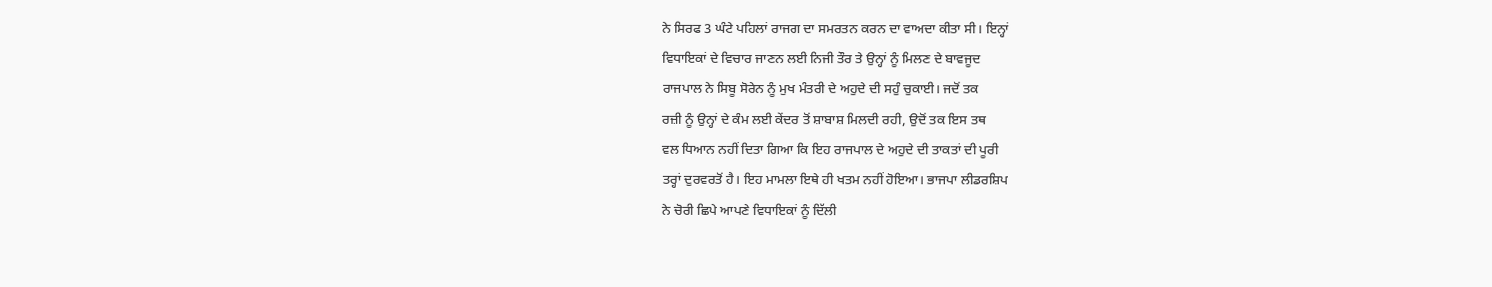ਨੇ ਸਿਰਫ 3 ਘੰਟੇ ਪਹਿਲਾਂ ਰਾਜਗ ਦਾ ਸਮਰਤਨ ਕਰਨ ਦਾ ਵਾਅਦਾ ਕੀਤਾ ਸੀ। ਇਨ੍ਹਾਂ
ਵਿਧਾਇਕਾਂ ਦੇ ਵਿਚਾਰ ਜਾਣਨ ਲਈ ਨਿਜੀ ਤੌਰ ਤੇ ਉਨ੍ਹਾਂ ਨੂੰ ਮਿਲਣ ਦੇ ਬਾਵਜੂਦ
ਰਾਜਪਾਲ ਨੇ ਸਿਬੂ ਸੋਰੇਨ ਨੂੰ ਮੁਖ ਮੰਤਰੀ ਦੇ ਅਹੁਦੇ ਦੀ ਸਹੁੰ ਚੁਕਾਈ। ਜਦੋਂ ਤਕ
ਰਜ਼ੀ ਨੂੰ ਉਨ੍ਹਾਂ ਦੇ ਕੰਮ ਲਈ ਕੇਂਦਰ ਤੋਂ ਸ਼ਾਬਾਸ਼ ਮਿਲਦੀ ਰਹੀ, ਉਦੋਂ ਤਕ ਇਸ ਤਥ
ਵਲ ਧਿਆਨ ਨਹੀਂ ਦਿਤਾ ਗਿਆ ਕਿ ਇਹ ਰਾਜਪਾਲ ਦੇ ਅਹੁਦੇ ਦੀ ਤਾਕਤਾਂ ਦੀ ਪੂਰੀ
ਤਰ੍ਹਾਂ ਦੁਰਵਰਤੋਂ ਹੈ। ਇਹ ਮਾਮਲਾ ਇਥੇ ਹੀ ਖਤਮ ਨਹੀਂ ਹੋਇਆ। ਭਾਜਪਾ ਲੀਡਰਸ਼ਿਪ
ਨੇ ਚੋਰੀ ਛਿਪੇ ਆਪਣੇ ਵਿਧਾਇਕਾਂ ਨੂੰ ਦਿੱਲੀ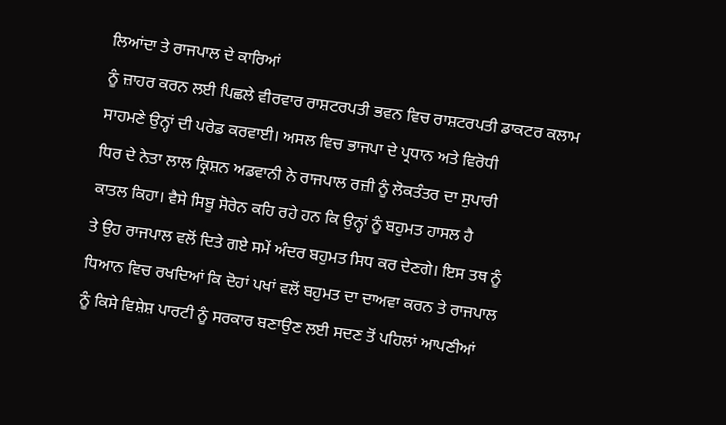ਲਿਆਂਦਾ ਤੇ ਰਾਜਪਾਲ ਦੇ ਕਾਰਿਆਂ
ਨੂੰ ਜ਼ਾਹਰ ਕਰਨ ਲਈ ਪਿਛਲੇ ਵੀਰਵਾਰ ਰਾਸ਼ਟਰਪਤੀ ਭਵਨ ਵਿਚ ਰਾਸ਼ਟਰਪਤੀ ਡਾਕਟਰ ਕਲਾਮ
ਸਾਹਮਣੇ ਉਨ੍ਹਾਂ ਦੀ ਪਰੇਡ ਕਰਵਾਈ। ਅਸਲ ਵਿਚ ਭਾਜਪਾ ਦੇ ਪ੍ਰਧਾਨ ਅਤੇ ਵਿਰੋਧੀ
ਧਿਰ ਦੇ ਨੇਤਾ ਲਾਲ ਕ੍ਰਿਸ਼ਨ ਅਡਵਾਨੀ ਨੇ ਰਾਜਪਾਲ ਰਜ਼ੀ ਨੂੰ ਲੋਕਤੰਤਰ ਦਾ ਸੁਪਾਰੀ
ਕਾਤਲ ਕਿਹਾ। ਵੈਸੇ ਸਿਬੂ ਸੋਰੇਨ ਕਹਿ ਰਹੇ ਹਨ ਕਿ ਉਨ੍ਹਾਂ ਨੂੰ ਬਹੁਮਤ ਹਾਸਲ ਹੈ
ਤੇ ਉਹ ਰਾਜਪਾਲ ਵਲੋਂ ਦਿਤੇ ਗਏ ਸਮੇਂ ਅੰਦਰ ਬਹੁਮਤ ਸਿਧ ਕਰ ਦੇਣਗੇ। ਇਸ ਤਥ ਨੂੰ
ਧਿਆਨ ਵਿਚ ਰਖਦਿਆਂ ਕਿ ਦੋਹਾਂ ਪਖਾਂ ਵਲੋਂ ਬਹੁਮਤ ਦਾ ਦਾਅਵਾ ਕਰਨ ਤੇ ਰਾਜਪਾਲ
ਨੂੰ ਕਿਸੇ ਵਿਸ਼ੇਸ਼ ਪਾਰਟੀ ਨੂੰ ਸਰਕਾਰ ਬਣਾਉਣ ਲਈ ਸਦਣ ਤੋਂ ਪਹਿਲਾਂ ਆਪਣੀਆਂ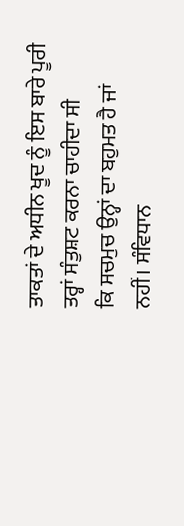ਤਾਕਤਾਂ ਦੇ ਅਧੀਨ ਖੂਦ ਨੂੰ ਇਸ ਬਾਰੇ ਪੂਰੀ ਤਰ੍ਹਾਂ ਸੰਤੁਸ਼ਟ ਕਰਨਾ ਚਾਹੀਦਾ ਸੀ
ਕਿ ਸਚਮੁਚ ਉਨ੍ਹਾਂ ਦਾ ਬਹੁਮਤ ਹੈ ਜਾਂ ਨਹੀਂ। ਸੰਵਿਧਾਨ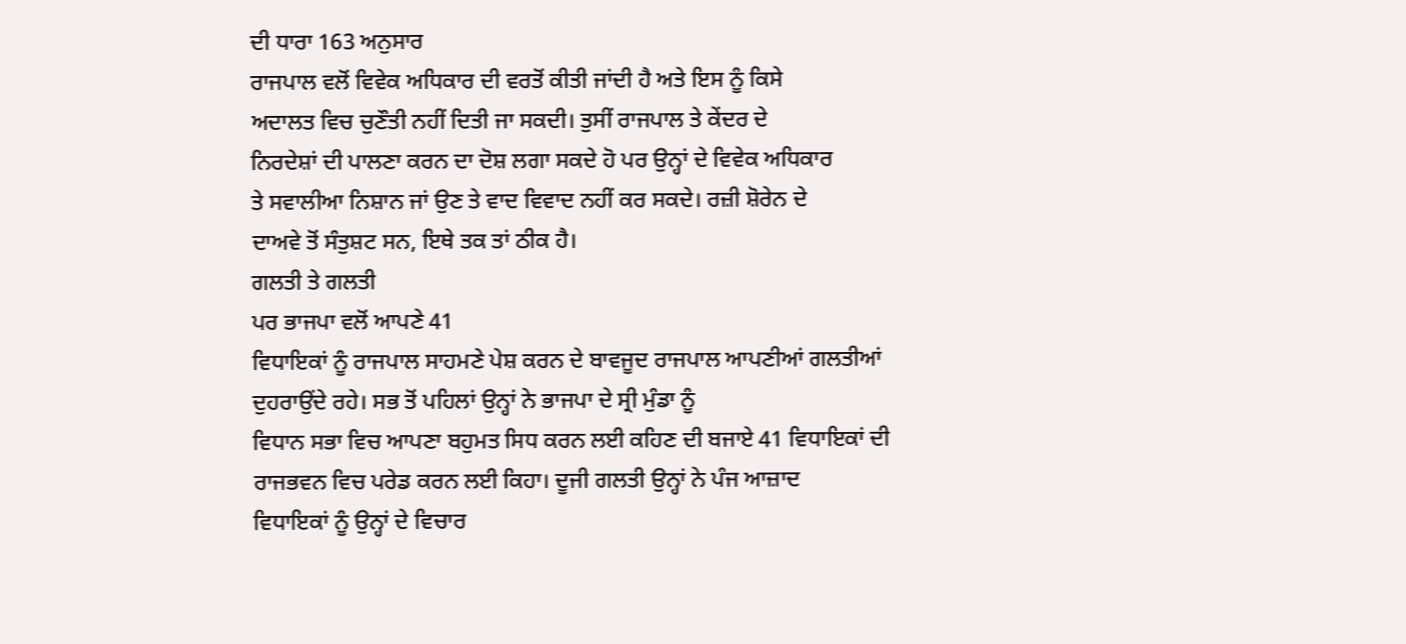ਦੀ ਧਾਰਾ 163 ਅਨੁਸਾਰ
ਰਾਜਪਾਲ ਵਲੋਂ ਵਿਵੇਕ ਅਧਿਕਾਰ ਦੀ ਵਰਤੋਂ ਕੀਤੀ ਜਾਂਦੀ ਹੈ ਅਤੇ ਇਸ ਨੂੰ ਕਿਸੇ
ਅਦਾਲਤ ਵਿਚ ਚੁਣੌਤੀ ਨਹੀਂ ਦਿਤੀ ਜਾ ਸਕਦੀ। ਤੁਸੀਂ ਰਾਜਪਾਲ ਤੇ ਕੇਂਦਰ ਦੇ
ਨਿਰਦੇਸ਼ਾਂ ਦੀ ਪਾਲਣਾ ਕਰਨ ਦਾ ਦੋਸ਼ ਲਗਾ ਸਕਦੇ ਹੋ ਪਰ ਉਨ੍ਹਾਂ ਦੇ ਵਿਵੇਕ ਅਧਿਕਾਰ
ਤੇ ਸਵਾਲੀਆ ਨਿਸ਼ਾਨ ਜਾਂ ਉਣ ਤੇ ਵਾਦ ਵਿਵਾਦ ਨਹੀਂ ਕਰ ਸਕਦੇ। ਰਜ਼ੀ ਸ਼ੋਰੇਨ ਦੇ
ਦਾਅਵੇ ਤੋਂ ਸੰਤੁਸ਼ਟ ਸਨ, ਇਥੇ ਤਕ ਤਾਂ ਠੀਕ ਹੈ।
ਗਲਤੀ ਤੇ ਗਲਤੀ
ਪਰ ਭਾਜਪਾ ਵਲੋਂ ਆਪਣੇ 41
ਵਿਧਾਇਕਾਂ ਨੂੰ ਰਾਜਪਾਲ ਸਾਹਮਣੇ ਪੇਸ਼ ਕਰਨ ਦੇ ਬਾਵਜੂਦ ਰਾਜਪਾਲ ਆਪਣੀਆਂ ਗਲਤੀਆਂ
ਦੁਹਰਾਉਂਦੇ ਰਹੇ। ਸਭ ਤੋਂ ਪਹਿਲਾਂ ਉਨ੍ਹਾਂ ਨੇ ਭਾਜਪਾ ਦੇ ਸ੍ਰੀ ਮੁੰਡਾ ਨੂੰ
ਵਿਧਾਨ ਸਭਾ ਵਿਚ ਆਪਣਾ ਬਹੁਮਤ ਸਿਧ ਕਰਨ ਲਈ ਕਹਿਣ ਦੀ ਬਜਾਏ 41 ਵਿਧਾਇਕਾਂ ਦੀ
ਰਾਜਭਵਨ ਵਿਚ ਪਰੇਡ ਕਰਨ ਲਈ ਕਿਹਾ। ਦੂਜੀ ਗਲਤੀ ਉਨ੍ਹਾਂ ਨੇ ਪੰਜ ਆਜ਼ਾਦ
ਵਿਧਾਇਕਾਂ ਨੂੰ ਉਨ੍ਹਾਂ ਦੇ ਵਿਚਾਰ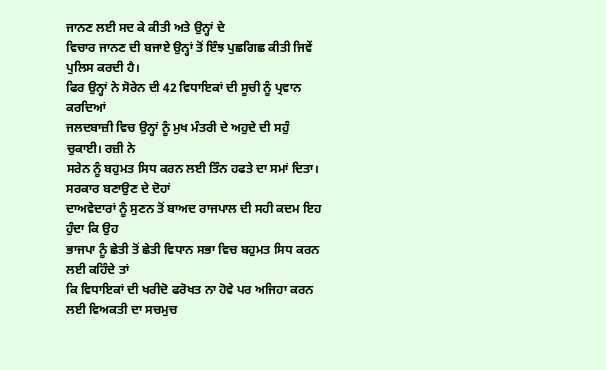ਜਾਨਣ ਲਈ ਸਦ ਕੇ ਕੀਤੀ ਅਤੇ ਉਨ੍ਹਾਂ ਦੇ
ਵਿਚਾਰ ਜਾਨਣ ਦੀ ਬਜਾਏ ਉਨ੍ਹਾਂ ਤੋਂ ਇੰਝ ਪੁਛਗਿਛ ਕੀਤੀ ਜਿਵੇਂ ਪੁਲਿਸ ਕਰਦੀ ਹੈ।
ਫਿਰ ਉਨ੍ਹਾਂ ਨੇ ਸੋਰੇਨ ਦੀ 42 ਵਿਧਾਇਕਾਂ ਦੀ ਸੂਚੀ ਨੂੰ ਪ੍ਰਵਾਨ ਕਰਦਿਆਂ
ਜਲਦਬਾਜ਼ੀ ਵਿਚ ਉਨ੍ਹਾਂ ਨੂੰ ਮੁਖ ਮੰਤਰੀ ਦੇ ਅਹੁਦੇ ਦੀ ਸਹੁੰ ਚੁਕਾਈ। ਰਜ਼ੀ ਨੇ
ਸਰੇਨ ਨੂੰ ਬਹੁਮਤ ਸਿਧ ਕਰਨ ਲਈ ਤਿੰਨ ਹਫਤੇ ਦਾ ਸਮਾਂ ਦਿਤਾ।
ਸਰਕਾਰ ਬਣਾਉਣ ਦੇ ਦੋਹਾਂ
ਦਾਅਵੇਦਾਰਾਂ ਨੂੰ ਸੁਣਨ ਤੋਂ ਬਾਅਦ ਰਾਜਪਾਲ ਦੀ ਸਹੀ ਕਦਮ ਇਹ ਹੁੰਦਾ ਕਿ ਉਹ
ਭਾਜਪਾ ਨੂੰ ਛੇਤੀ ਤੋਂ ਛੇਤੀ ਵਿਧਾਨ ਸਭਾ ਵਿਚ ਬਹੁਮਤ ਸਿਧ ਕਰਨ ਲਈ ਕਹਿੰਦੇ ਤਾਂ
ਕਿ ਵਿਧਾਇਕਾਂ ਦੀ ਖਰੀਦੋ ਫਰੋਖਤ ਨਾ ਹੋਵੇ ਪਰ ਅਜਿਹਾ ਕਰਨ ਲਈ ਵਿਅਕਤੀ ਦਾ ਸਚਮੁਚ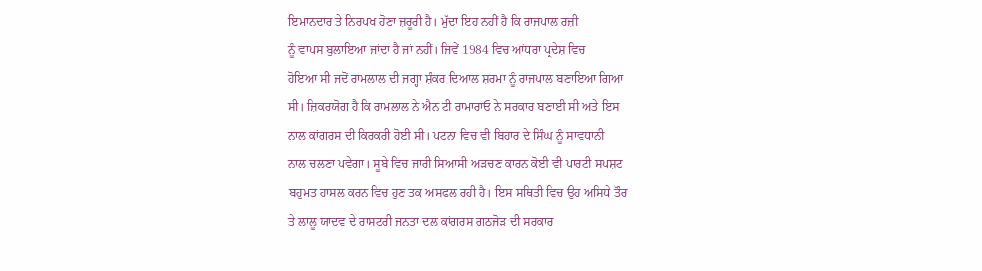ਇਮਾਨਦਾਰ ਤੇ ਨਿਰਪਖ ਹੋਣਾ ਜ਼ਰੂਰੀ ਹੈ। ਮੁੱਦਾ ਇਹ ਨਹੀਂ ਹੈ ਕਿ ਰਾਜਪਾਲ ਰਜ਼ੀ
ਨੂੰ ਵਾਪਸ ਬੁਲਾਇਆ ਜਾਂਦਾ ਹੈ ਜਾਂ ਨਹੀਂ। ਜਿਵੇਂ 1984 ਵਿਚ ਆਂਧਰਾ ਪ੍ਰਦੇਸ਼ ਵਿਚ
ਹੋਇਆ ਸੀ ਜਦੋਂ ਰਾਮਲਾਲ ਦੀ ਜਗ੍ਹਾ ਸ਼ੰਕਰ ਦਿਆਲ ਸ਼ਰਮਾ ਨੂੰ ਰਾਜਪਾਲ ਬਣਾਇਆ ਗਿਆ
ਸੀ। ਜ਼ਿਕਰਯੋਗ ਹੈ ਕਿ ਰਾਮਲਾਲ ਨੇ ਐਨ ਟੀ ਰਾਮਾਰਾਓ ਨੇ ਸਰਕਾਰ ਬਣਾਈ ਸੀ ਅਤੇ ਇਸ
ਨਾਲ ਕਾਂਗਰਸ ਦੀ ਕਿਰਕਰੀ ਹੋਈ ਸੀ। ਪਟਨਾ ਵਿਚ ਵੀ ਬਿਹਾਰ ਦੇ ਸਿੰਘ ਨੂੰ ਸਾਵਧਾਨੀ
ਨਾਲ ਚਲਣਾ ਪਵੇਗਾ। ਸੂਬੇ ਵਿਚ ਜਾਰੀ ਸਿਆਸੀ ਅੜਚਣ ਕਾਰਨ ਕੋਈ ਵੀ ਪਾਰਟੀ ਸਪਸ਼ਟ
ਬਹੁਮਤ ਹਾਸਲ ਕਰਨ ਵਿਚ ਹੁਣ ਤਕ ਅਸਫਲ ਰਹੀ ਹੈ। ਇਸ ਸਥਿਤੀ ਵਿਚ ਉਹ ਅਸਿਧੇ ਤੌਰ
ਤੇ ਲਾਲੂ ਯਾਦਵ ਦੇ ਰਾਸਟਰੀ ਜਨਤਾ ਦਲ ਕਾਂਗਰਸ ਗਠਜੋੜ ਦੀ ਸਰਕਾਰ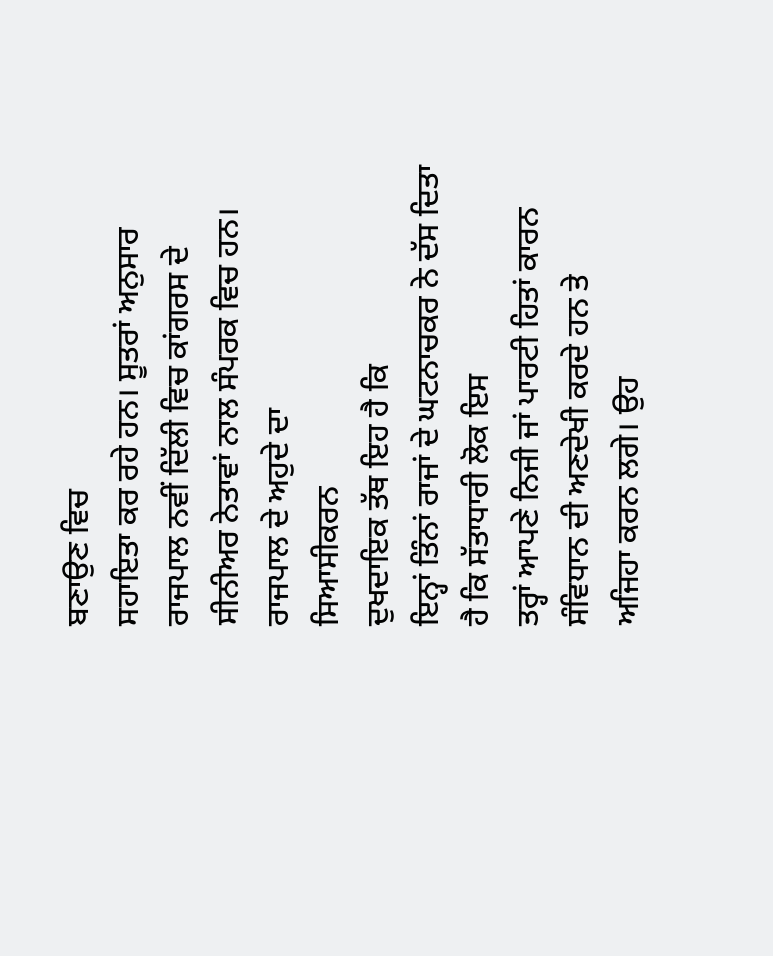ਬਣਾਉਣ ਵਿਚ
ਸਹਾਇਤਾ ਕਰ ਰਹੇ ਹਨ। ਸੂਤਰਾਂ ਅਨੁਸਾਰ ਰਾਜਪਾਲ ਨਵੀਂ ਦਿੱਲੀ ਵਿਚ ਕਾਂਗਰਸ ਦੇ
ਸੀਨੀਅਰ ਨੇਤਾਵਾਂ ਨਾਲ ਸੰਪਰਕ ਵਿਚ ਹਨ।
ਰਾਜਪਾਲ ਦੇ ਅਹੁਦੇ ਦਾ
ਸਿਆਸੀਕਰਨ
ਦੁਖਦਾਇਕ ਤੱਥ ਇਹ ਹੈ ਕਿ
ਇਨ੍ਹਾਂ ਤਿੰਨਾਂ ਰਾਜਾਂ ਦੇ ਘਟਨਾਚਕਰ ਨੇ ਦੱਸ ਦਿਤਾ ਹੈ ਕਿ ਸੱਤਾਧਾਰੀ ਲੋਕ ਇਸ
ਤਰ੍ਹਾਂ ਆਪਣੇ ਨਿਜੀ ਜਾਂ ਪਾਰਟੀ ਹਿਤਾਂ ਕਾਰਨ ਸੰਵਿਧਾਨ ਦੀ ਅਣਦੇਖੀ ਕਰਦੇ ਹਨ ਤੇ
ਅਜਿਹਾ ਕਰਨ ਲਗੇ। ਉਹ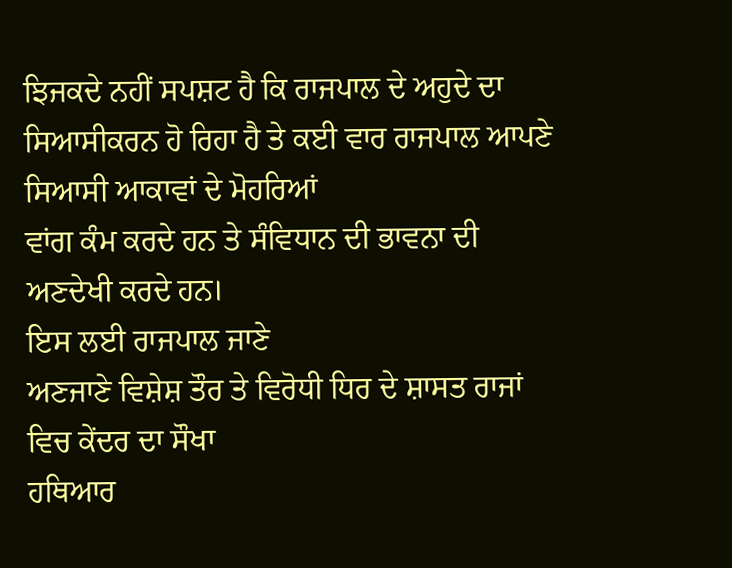ਝਿਜਕਦੇ ਨਹੀਂ ਸਪਸ਼ਟ ਹੈ ਕਿ ਰਾਜਪਾਲ ਦੇ ਅਹੁਦੇ ਦਾ
ਸਿਆਸੀਕਰਨ ਹੋ ਰਿਹਾ ਹੈ ਤੇ ਕਈ ਵਾਰ ਰਾਜਪਾਲ ਆਪਣੇ ਸਿਆਸੀ ਆਕਾਵਾਂ ਦੇ ਮੋਹਰਿਆਂ
ਵਾਂਗ ਕੰਮ ਕਰਦੇ ਹਨ ਤੇ ਸੰਵਿਧਾਨ ਦੀ ਭਾਵਨਾ ਦੀ ਅਣਦੇਖੀ ਕਰਦੇ ਹਨ।
ਇਸ ਲਈ ਰਾਜਪਾਲ ਜਾਣੇ
ਅਣਜਾਣੇ ਵਿਸ਼ੇਸ਼ ਤੌਰ ਤੇ ਵਿਰੋਧੀ ਧਿਰ ਦੇ ਸ਼ਾਸਤ ਰਾਜਾਂ ਵਿਚ ਕੇਂਦਰ ਦਾ ਸੌਖਾ
ਹਥਿਆਰ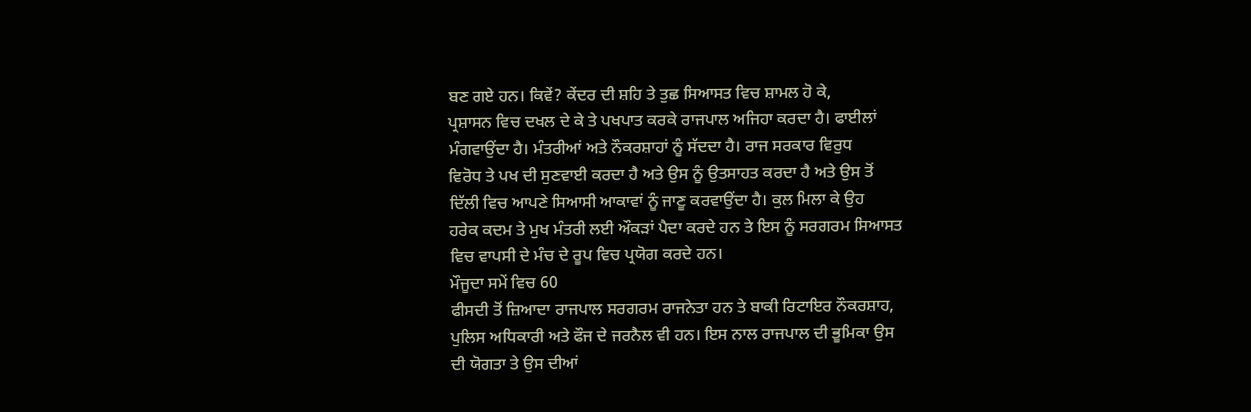ਬਣ ਗਏ ਹਨ। ਕਿਵੇਂ? ਕੇਂਦਰ ਦੀ ਸ਼ਹਿ ਤੇ ਤੁਛ ਸਿਆਸਤ ਵਿਚ ਸ਼ਾਮਲ ਹੋ ਕੇ,
ਪ੍ਰਸ਼ਾਸਨ ਵਿਚ ਦਖਲ ਦੇ ਕੇ ਤੇ ਪਖਪਾਤ ਕਰਕੇ ਰਾਜਪਾਲ ਅਜਿਹਾ ਕਰਦਾ ਹੈ। ਫਾਈਲਾਂ
ਮੰਗਵਾਉਂਦਾ ਹੈ। ਮੰਤਰੀਆਂ ਅਤੇ ਨੌਕਰਸ਼ਾਹਾਂ ਨੂੰ ਸੱਦਦਾ ਹੈ। ਰਾਜ ਸਰਕਾਰ ਵਿਰੁਧ
ਵਿਰੋਧ ਤੇ ਪਖ ਦੀ ਸੁਣਵਾਈ ਕਰਦਾ ਹੈ ਅਤੇ ਉਸ ਨੂੰ ਉਤਸਾਹਤ ਕਰਦਾ ਹੈ ਅਤੇ ਉਸ ਤੋਂ
ਦਿੱਲੀ ਵਿਚ ਆਪਣੇ ਸਿਆਸੀ ਆਕਾਵਾਂ ਨੂੰ ਜਾਣੂ ਕਰਵਾਉਂਦਾ ਹੈ। ਕੁਲ ਮਿਲਾ ਕੇ ਉਹ
ਹਰੇਕ ਕਦਮ ਤੇ ਮੁਖ ਮੰਤਰੀ ਲਈ ਔਕੜਾਂ ਪੈਦਾ ਕਰਦੇ ਹਨ ਤੇ ਇਸ ਨੂੰ ਸਰਗਰਮ ਸਿਆਸਤ
ਵਿਚ ਵਾਪਸੀ ਦੇ ਮੰਚ ਦੇ ਰੂਪ ਵਿਚ ਪ੍ਰਯੋਗ ਕਰਦੇ ਹਨ।
ਮੌਜੂਦਾ ਸਮੇਂ ਵਿਚ 60
ਫੀਸਦੀ ਤੋਂ ਜ਼ਿਆਦਾ ਰਾਜਪਾਲ ਸਰਗਰਮ ਰਾਜਨੇਤਾ ਹਨ ਤੇ ਬਾਕੀ ਰਿਟਾਇਰ ਨੌਕਰਸ਼ਾਹ,
ਪੁਲਿਸ ਅਧਿਕਾਰੀ ਅਤੇ ਫੌਜ ਦੇ ਜਰਨੈਲ ਵੀ ਹਨ। ਇਸ ਨਾਲ ਰਾਜਪਾਲ ਦੀ ਭੂਮਿਕਾ ਉਸ
ਦੀ ਯੋਗਤਾ ਤੇ ਉਸ ਦੀਆਂ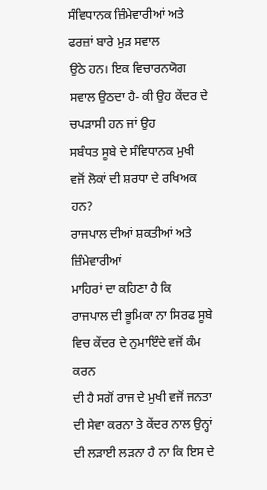ਸੰਵਿਧਾਨਕ ਜ਼ਿੰਮੇਵਾਰੀਆਂ ਅਤੇ ਫਰਜ਼ਾਂ ਬਾਰੇ ਮੁੜ ਸਵਾਲ
ਉਠੇ ਹਨ। ਇਕ ਵਿਚਾਰਨਯੋਗ ਸਵਾਲ ਉਠਦਾ ਹੈ- ਕੀ ਉਹ ਕੇਂਦਰ ਦੇ ਚਪੜਾਸੀ ਹਨ ਜਾਂ ਉਹ
ਸਬੰਧਤ ਸੂਬੇ ਦੇ ਸੰਵਿਧਾਨਕ ਮੁਖੀ ਵਜੋਂ ਲੋਕਾਂ ਦੀ ਸ਼ਰਧਾ ਦੇ ਰਖਿਅਕ ਹਨ?
ਰਾਜਪਾਲ ਦੀਆਂ ਸ਼ਕਤੀਆਂ ਅਤੇ
ਜ਼ਿੰਮੇਵਾਰੀਆਂ
ਮਾਹਿਰਾਂ ਦਾ ਕਹਿਣਾ ਹੈ ਕਿ
ਰਾਜਪਾਲ ਦੀ ਭੂਮਿਕਾ ਨਾ ਸਿਰਫ ਸੂਬੇ ਵਿਚ ਕੇਂਦਰ ਦੇ ਨੁਮਾਇੰਦੇ ਵਜੋਂ ਕੰਮ ਕਰਨ
ਦੀ ਹੈ ਸਗੋਂ ਰਾਜ ਦੇ ਮੁਖੀ ਵਜੋਂ ਜਨਤਾ ਦੀ ਸੇਵਾ ਕਰਨਾ ਤੇ ਕੇਂਦਰ ਨਾਲ ਉਨ੍ਹਾਂ
ਦੀ ਲੜਾਈ ਲੜਨਾ ਹੈ ਨਾ ਕਿ ਇਸ ਦੇ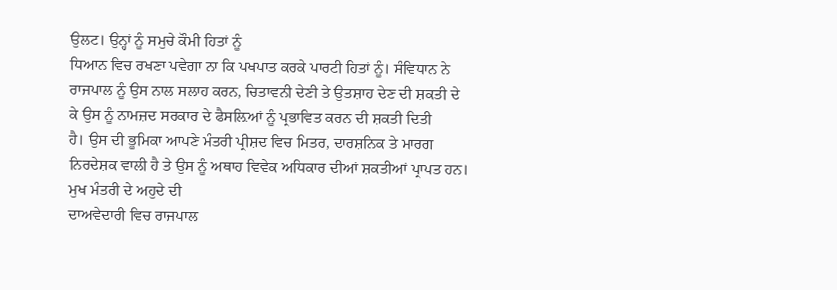ਉਲਟ। ਉਨ੍ਹਾਂ ਨੂੰ ਸਮੁਚੇ ਕੌਮੀ ਹਿਤਾਂ ਨੂੰ
ਧਿਆਨ ਵਿਚ ਰਖਣਾ ਪਵੇਗਾ ਨਾ ਕਿ ਪਖਪਾਤ ਕਰਕੇ ਪਾਰਟੀ ਹਿਤਾਂ ਨੂੰ। ਸੰਵਿਧਾਨ ਨੇ
ਰਾਜਪਾਲ ਨੂੰ ਉਸ ਨਾਲ ਸਲਾਹ ਕਰਨ, ਚਿਤਾਵਨੀ ਦੇਣੀ ਤੇ ਉਤਸ਼ਾਹ ਦੇਣ ਦੀ ਸ਼ਕਤੀ ਦੇ
ਕੇ ਉਸ ਨੂੰ ਨਾਮਜ਼ਦ ਸਰਕਾਰ ਦੇ ਫੈਸਲ਼ਿਆਂ ਨੂੰ ਪ੍ਰਭਾਵਿਤ ਕਰਨ ਦੀ ਸ਼ਕਤੀ ਦਿਤੀ
ਹੈ। ਉਸ ਦੀ ਭੂਮਿਕਾ ਆਪਣੇ ਮੰਤਰੀ ਪ੍ਰੀਸ਼ਦ ਵਿਚ ਮਿਤਰ, ਦਾਰਸ਼ਨਿਕ ਤੇ ਮਾਰਗ
ਨਿਰਦੇਸ਼ਕ ਵਾਲੀ ਹੈ ਤੇ ਉਸ ਨੂੰ ਅਥਾਹ ਵਿਵੇਕ ਅਧਿਕਾਰ ਦੀਆਂ ਸ਼ਕਤੀਆਂ ਪ੍ਰਾਪਤ ਹਨ।
ਮੁਖ ਮੰਤਰੀ ਦੇ ਅਹੁਦੇ ਦੀ
ਦਾਅਵੇਦਾਰੀ ਵਿਚ ਰਾਜਪਾਲ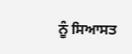ਨੂੰ ਸਿਆਸਤ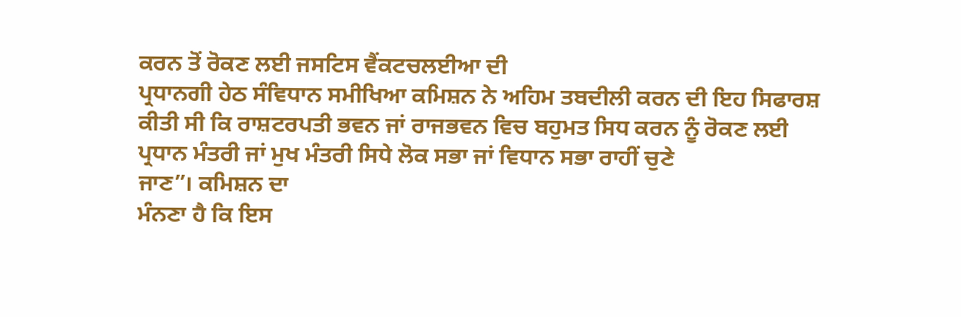ਕਰਨ ਤੋਂ ਰੋਕਣ ਲਈ ਜਸਟਿਸ ਵੈਂਕਟਚਲਈਆ ਦੀ
ਪ੍ਰਧਾਨਗੀ ਹੇਠ ਸੰਵਿਧਾਨ ਸਮੀਖਿਆ ਕਮਿਸ਼ਨ ਨੇ ਅਹਿਮ ਤਬਦੀਲੀ ਕਰਨ ਦੀ ਇਹ ਸਿਫਾਰਸ਼
ਕੀਤੀ ਸੀ ਕਿ ਰਾਸ਼ਟਰਪਤੀ ਭਵਨ ਜਾਂ ਰਾਜਭਵਨ ਵਿਚ ਬਹੁਮਤ ਸਿਧ ਕਰਨ ਨੂੰ ਰੋਕਣ ਲਈ
ਪ੍ਰਧਾਨ ਮੰਤਰੀ ਜਾਂ ਮੁਖ ਮੰਤਰੀ ਸਿਧੇ ਲੋਕ ਸਭਾ ਜਾਂ ਵਿਧਾਨ ਸਭਾ ਰਾਹੀਂ ਚੁਣੇ
ਜਾਣ”। ਕਮਿਸ਼ਨ ਦਾ
ਮੰਨਣਾ ਹੈ ਕਿ ਇਸ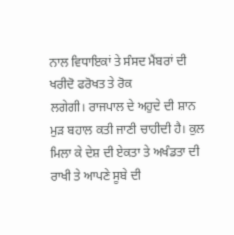ਨਾਲ ਵਿਧਾਇਕਾਂ ਤੇ ਸੰਸਦ ਮੈਂਬਰਾਂ ਦੀ ਖਰੀਦੋ ਫਰੋਖਤ ਤੇ ਰੋਕ
ਲਗੇਗੀ। ਰਾਜਪਾਲ ਦੇ ਅਹੁਦੇ ਦੀ ਸ਼ਾਨ ਮੁੜ ਬਹਾਲ ਕਤੀ ਜਾਣੀ ਚਾਹੀਦੀ ਹੈ। ਕੁਲ
ਮਿਲਾ ਕੇ ਦੇਸ਼ ਦੀ ਏਕਤਾ ਤੇ ਅਖੰਡਤਾ ਦੀ ਰਾਖੀ ਤੇ ਆਪਣੇ ਸੂਬੇ ਦੀ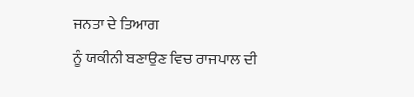ਜਨਤਾ ਦੇ ਤਿਆਗ
ਨੂੰ ਯਕੀਨੀ ਬਣਾਉਣ ਵਿਚ ਰਾਜਪਾਲ ਦੀ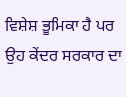ਵਿਸ਼ੇਸ਼ ਭੂਮਿਕਾ ਹੈ ਪਰ ਉਹ ਕੇਂਦਰ ਸਰਕਾਰ ਦਾ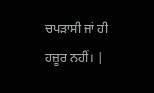ਚਪੜਾਸੀ ਜਾਂ ਹੀ ਹਜ਼ੂਰ ਨਹੀਂ। |